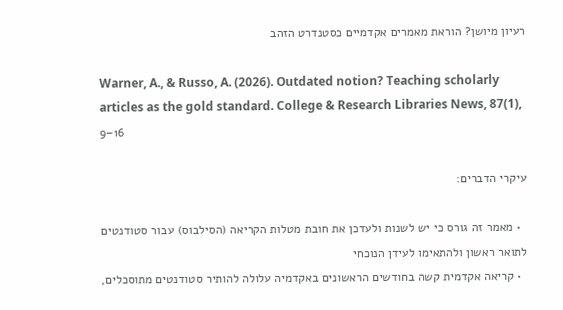רעיון מיושן? הוראת מאמרים אקדמיים כסטנדרט הזהב

Warner, A., & Russo, A. (2026). Outdated notion? Teaching scholarly articles as the gold standard. College & Research Libraries News, 87(1), 9–16

עיקרי הדברים:

  • מאמר זה גורס כי יש לשנות ולעדכן את חובת מטלות הקריאה (הסילבוס) עבור סטודנטים לתואר ראשון ולהתאימו לעידן הנוכחי
  • קריאה אקדמית קשה בחודשים הראשונים באקדמיה עלולה להותיר סטודנטים מתוסכלים,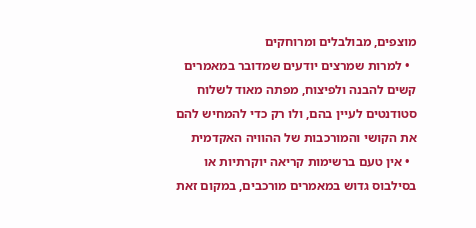מוצפים, מבולבלים ומרוחקים
  • למרות שמרצים יודעים שמדובר במאמרים קשים להבנה ולפיצוח, מפתה מאוד לשלוח סטודנטים לעיין בהם, ולו רק כדי להמחיש להם את הקושי והמורכבות של ההוויה האקדמית
  • אין טעם ברשימות קריאה יוקרתיות או בסילבוס גדוש במאמרים מורכבים, במקום זאת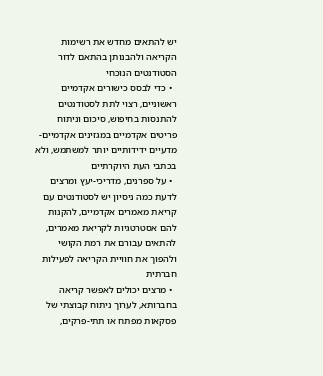יש להתאים מחדש את רשימות הקריאה ולהבנותן בהתאם לדור הסטודנטים הנוכחי
  • כדי לבסס כישורים אקדמיים ראשוניים, רצוי לתת לסטודנטים להתנסות בחיפוש, סיכום וניתוח פריטים אקדמיים במגזינים אקדמיים-מדעיים ידידותיים יותר למשתמש, ולא בכתבי העת היוקרתיים
  • על ספרנים, מדריכי-יעץ ומרצים לדעת כמה ניסיון יש לסטודנטים עם קריאת מאמרים אקדמיים, להקנות להם אסטרטגיות לקריאת מאמרים, להתאים עבורם את רמת הקושי ולהפוך את חוויית הקריאה לפעילות חברתית
  • מרצים יכולים לאפשר קריאה בחברותא, לערוך ניתוח קבוצתי של פסקאות מפתח או תתי-פרקים,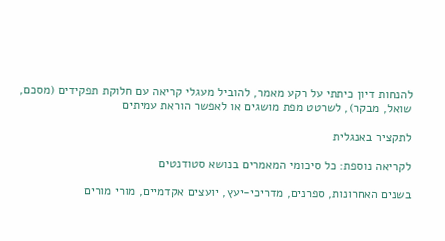להנחות דיון כיתתי על רקע מאמר, להוביל מעגלי קריאה עם חלוקת תפקידים (מסכם, שואל, מבקר), לשרטט מפת מושגים או לאפשר הוראת עמיתים

לתקציר באנגלית

לקריאה נוספת: כל סיכומי המאמרים בנושא סטודנטים

בשנים האחרונות, ספרנים, מדריכי-יעץ, יועצים אקדמיים, מורי מורים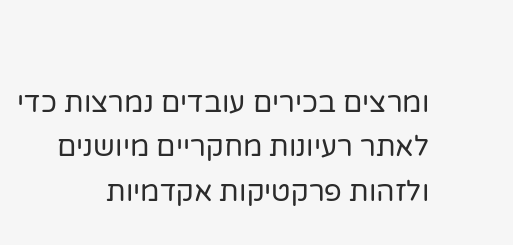ומרצים בכירים עובדים נמרצות כדי לאתר רעיונות מחקריים מיושנים ולזהות פרקטיקות אקדמיות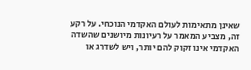שאינן מתאימות לעולם האקדמי הנוכחי. על רקע זה, מצביע המאמר על רעיונות מיושנים שהשדה האקדמי אינו זקוק להם יותר, ויש לשדרג או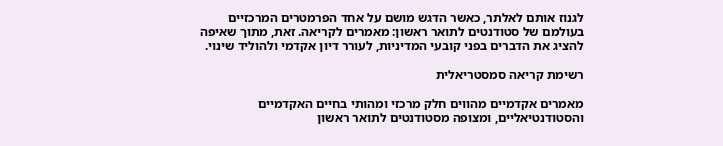לגנוז אותם לאלתר, כאשר הדגש מושם על אחד הפרמטרים המרכזיים בעולמם של סטודנטים לתואר ראשון: מאמרים לקריאה. זאת, מתוך שאיפה להציג את הדברים בפני קובעי המדיניות, לעורר דיון אקדמי ולהוליד שינוי.

רשימת קריאה סמסטריאלית

מאמרים אקדמיים מהווים חלק מרכזי ומהותי בחיים האקדמיים והסטודנטיאליים, ומצופה מסטודנטים לתואר ראשון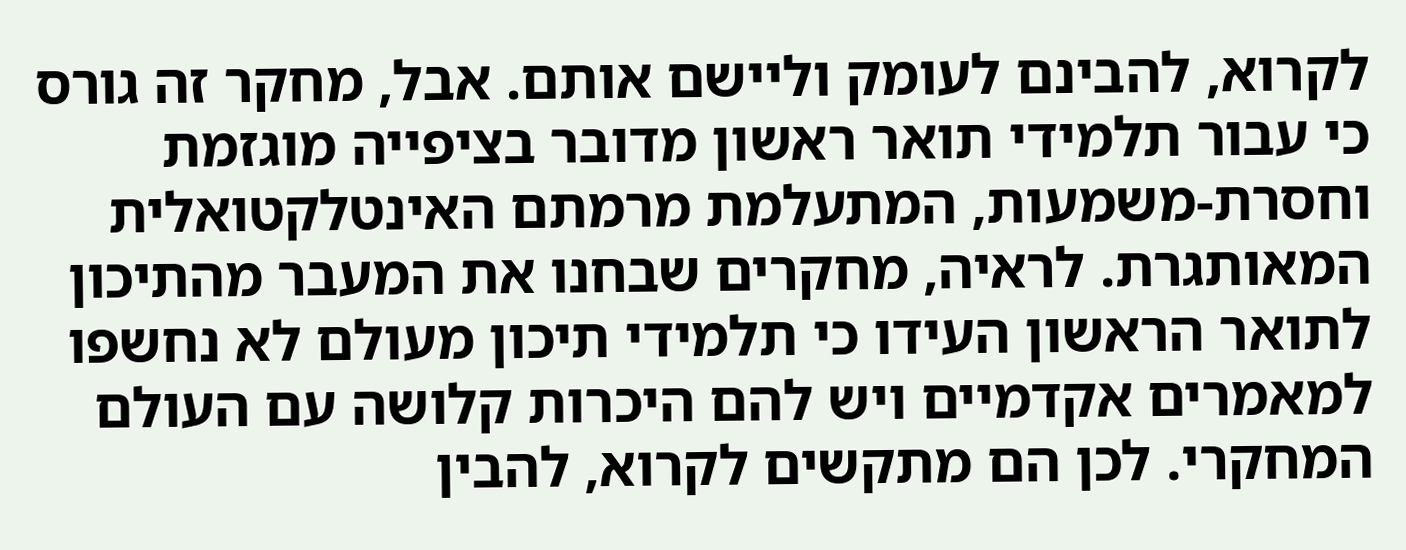לקרוא, להבינם לעומק וליישם אותם. אבל, מחקר זה גורס כי עבור תלמידי תואר ראשון מדובר בציפייה מוגזמת וחסרת-משמעות, המתעלמת מרמתם האינטלקטואלית המאותגרת. לראיה, מחקרים שבחנו את המעבר מהתיכון לתואר הראשון העידו כי תלמידי תיכון מעולם לא נחשפו למאמרים אקדמיים ויש להם היכרות קלושה עם העולם המחקרי. לכן הם מתקשים לקרוא, להבין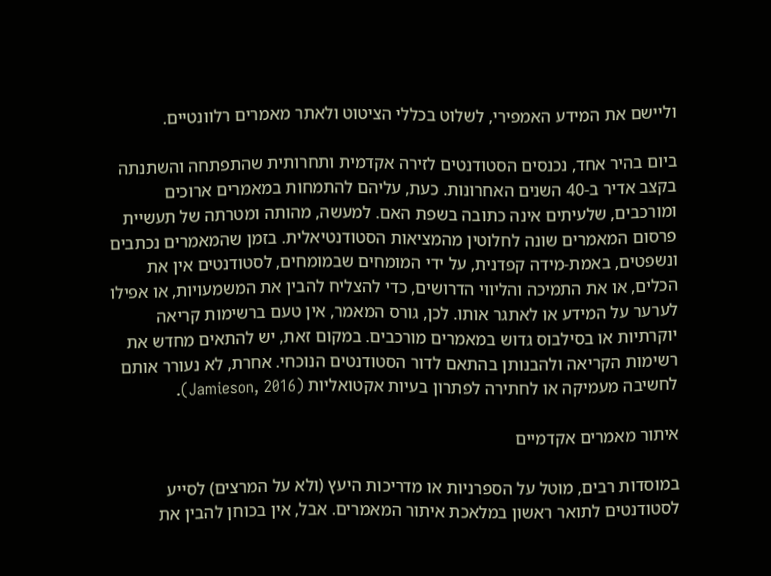וליישם את המידע האמפירי, לשלוט בכללי הציטוט ולאתר מאמרים רלוונטיים.

ביום בהיר אחד, נכנסים הסטודנטים לזירה אקדמית ותחרותית שהתפתחה והשתנתה בקצב אדיר ב-40 השנים האחרונות. כעת, עליהם להתמחות במאמרים ארוכים ומורכבים, שלעיתים אינה כתובה בשפת האם. למעשה, מהותה ומטרתה של תעשיית פרסום המאמרים שונה לחלוטין מהמציאות הסטודנטיאלית. בזמן שהמאמרים נכתבים ונשפטים, באמת-מידה קפדנית, על ידי המומחים שבמומחים, לסטודנטים אין את הכלים, או את התמיכה והליווי הדרושים, כדי להצליח להבין את המשמעויות, או אפילו לערער על המידע או לאתגר אותו. לכן, גורס המאמר, אין טעם ברשימות קריאה יוקרתיות או בסילבוס גדוש במאמרים מורכבים. במקום זאת, יש להתאים מחדש את רשימות הקריאה ולהבנותן בהתאם לדור הסטודנטים הנוכחי. אחרת, לא נעורר אותם לחשיבה מעמיקה או לחתירה לפתרון בעיות אקטואליות (Jamieson, 2016).

איתור מאמרים אקדמיים

במוסדות רבים, מוטל על הספרניות או מדריכות היעץ (ולא על המרצים) לסייע לסטודנטים לתואר ראשון במלאכת איתור המאמרים. אבל, אין בכוחן להבין את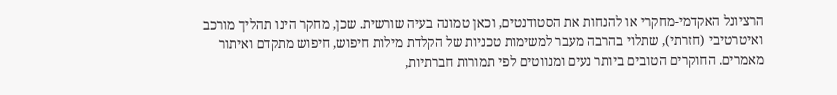הרציונל האקדמי-מחקרי או להנחות את הסטודנטים, וכאן טמונה בעיה שורשית. שכן, מחקר הינו תהליך מורכב ואיטרטיבי (חזרתי), שתלוי בהרבה מעבר למשימות טכניות של הקלדת מילות חיפוש, חיפוש מתקדם ואיתור מאמרים. החוקרים הטובים ביותר נעים ומנווטים לפי תמורות חברתיות,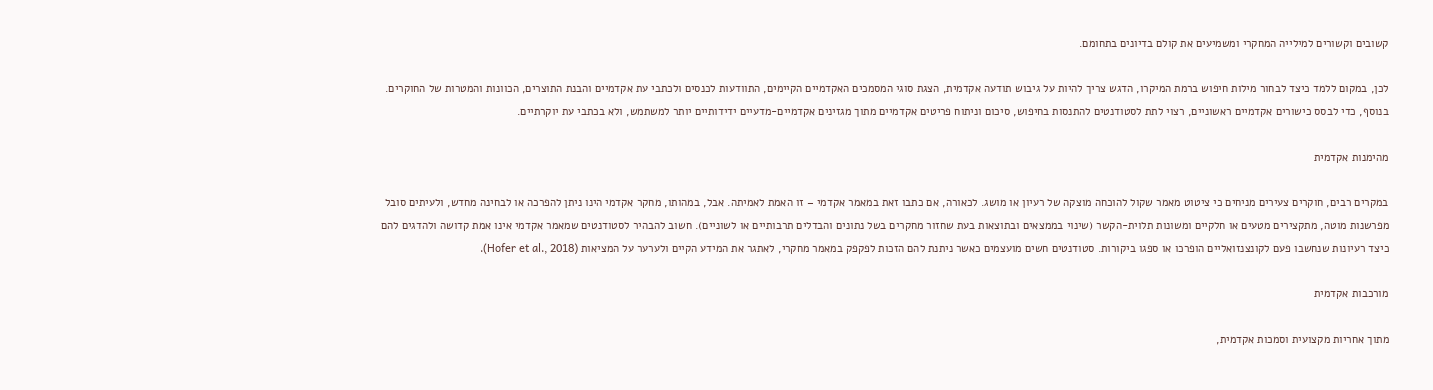קשובים וקשורים למילייה המחקרי ומשמיעים את קולם בדיונים בתחומם.

לכן, במקום ללמד כיצד לבחור מילות חיפוש ברמת המיקרו, הדגש צריך להיות על גיבוש תודעה אקדמית, הצגת סוגי המסמכים האקדמיים הקיימים, התוודעות לכנסים ולכתבי עת אקדמיים והבנת התוצרים, הכוונות והמטרות של החוקרים. בנוסף, כדי לבסס כישורים אקדמיים ראשוניים, רצוי לתת לסטודנטים להתנסות בחיפוש, סיכום וניתוח פריטים אקדמיים מתוך מגזינים אקדמיים-מדעיים ידידותיים יותר למשתמש, ולא בכתבי עת יוקרתיים.

מהימנות אקדמית

במקרים רבים, חוקרים צעירים מניחים כי ציטוט מאמר שקול להוכחה מוצקה של רעיון או מושג. לכאורה, אם כתבו זאת במאמר אקדמי – זו האמת לאמיתה. אבל, במהותו, מחקר אקדמי הינו ניתן להפרכה או לבחינה מחדש, ולעיתים סובל מפרשנות מוטה, מתקצירים מטעים או חלקיים ומשונות תלוית-הקשר (שינוי בממצאים ובתוצאות בעת שחזור מחקרים בשל נתונים והבדלים תרבותיים או לשוניים). חשוב להבהיר לסטודנטים שמאמר אקדמי אינו אמת קדושה ולהדגים להם כיצד רעיונות שנחשבו פעם לקונצנזואליים הופרכו או ספגו ביקורות. סטודנטים חשים מועצמים כאשר ניתנת להם הזכות לפקפק במאמר מחקרי, לאתגר את המידע הקיים ולערער על המציאות (Hofer et al., 2018).

מורכבות אקדמית

מתוך אחריות מקצועית וסמכות אקדמית,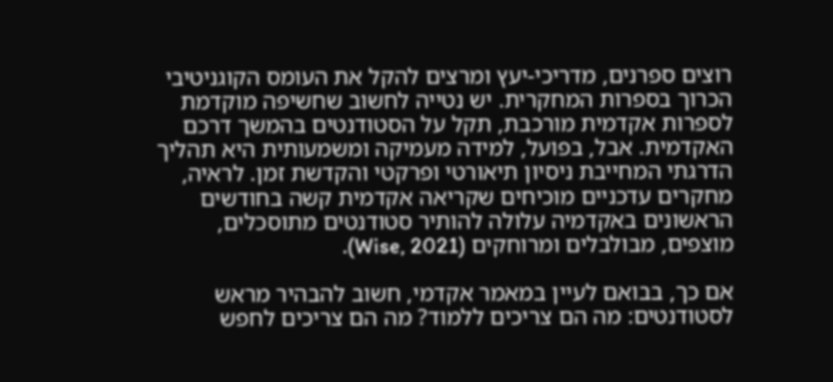רוצים ספרנים, מדריכי-יעץ ומרצים להקל את העומס הקוגניטיבי הכרוך בספרות המחקרית. יש נטייה לחשוב שחשיפה מוקדמת לספרות אקדמית מורכבת, תקל על הסטודנטים בהמשך דרכם האקדמית. אבל, בפועל, למידה מעמיקה ומשמעותית היא תהליך הדרגתי המחייבת ניסיון תיאורטי ופרקטי והקדשת זמן. לראיה, מחקרים עדכניים מוכיחים שקריאה אקדמית קשה בחודשים הראשונים באקדמיה עלולה להותיר סטודנטים מתוסכלים, מוצפים, מבולבלים ומרוחקים (Wise, 2021).

אם כך, בבואם לעיין במאמר אקדמי, חשוב להבהיר מראש לסטודנטים: מה הם צריכים ללמוד? מה הם צריכים לחפש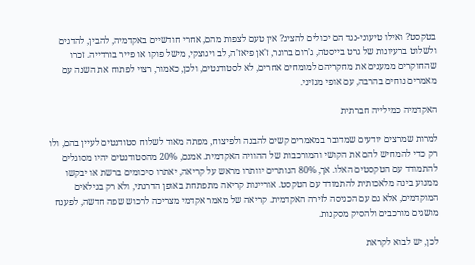בטקסט? ואילו טיעוני-נגד הם יכולים להציג? אין טעם לצפות מהם, אחרי חודשיים באקדמיה, להבין, להדגים ולשלוט ברעיונות של גרט בייסטה, ג'רום ברונר, ז'אן פיאז'ה, לב ויגוצקי, מישל פוקו או פייר בורדייה. זכרו שהחוקרים ממענים את מחקריהם למומחים אחרים, לא לסטודנטים, ולכן, כאמור, רצוי לפתוח את השנה עם מאמרים נוחים בהרבה, עם אופי מגזיני.

האקדמיה כמילייה חברתית

למרות שמרצים יודעים שמדובר במאמרים קשים להבנה ולפיצוח, מפתה מאוד לשלוח סטודנטים לעיין בהם, ולו רק כדי להמחיש להם את הקושי והמורכבות של ההוויה האקדמית. אמנם, 20% מהסטודנטים יהיו מסוגלים להתמודד עם הטקסטים האלו. אך, 80% הנותרים יוותרו מראש על קריאה, יאתרו סיכומים ברשת או יבקשו ממנוע בינה מלאכותית להתמודד עם הטקסט. אוריינות קריאה מתפתחת באופן הדרגתי, ולא רק בגילאים המוקדמים, אלא גם עם הכניסה לזירה האקדמית. קריאה של מאמר אקדמי מצריכה לרכוש שפה חדשה, לפענח מושגים מורכבים ולהסיק מסקנות.

לכן, יש לבוא לקראת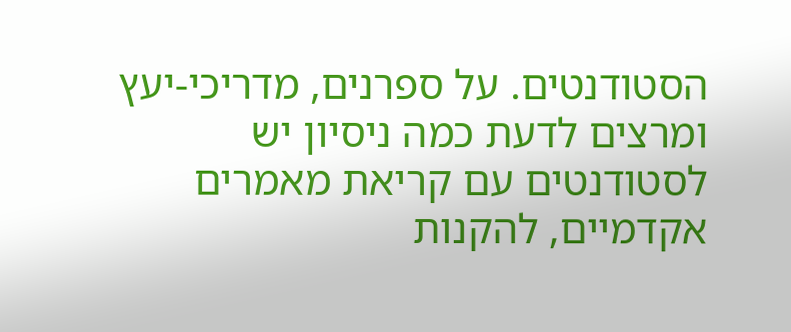הסטודנטים. על ספרנים, מדריכי-יעץ ומרצים לדעת כמה ניסיון יש לסטודנטים עם קריאת מאמרים אקדמיים, להקנות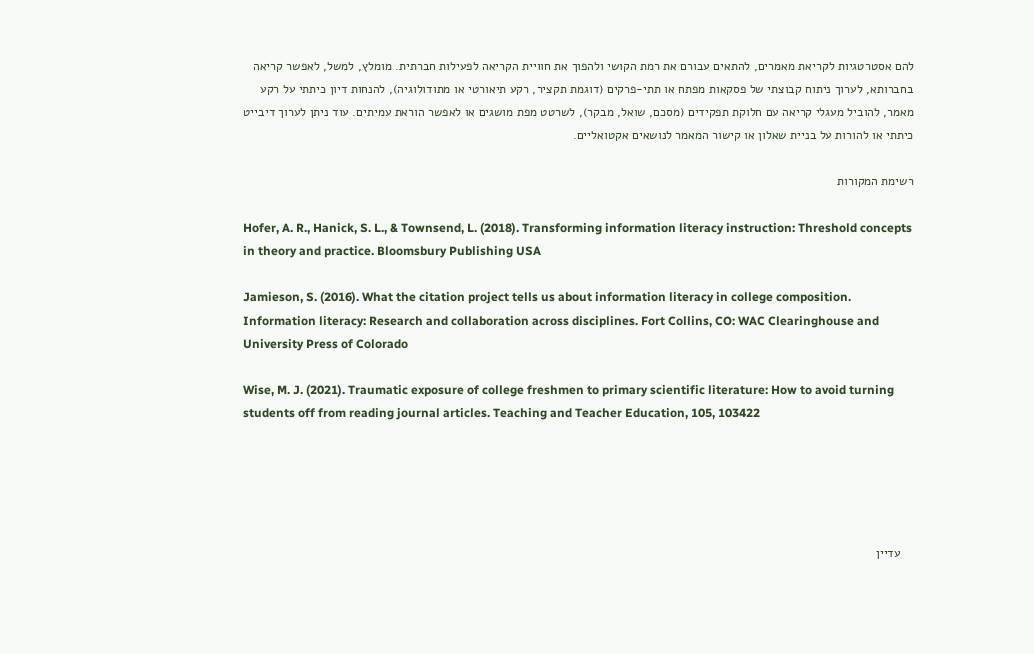להם אסטרטגיות לקריאת מאמרים, להתאים עבורם את רמת הקושי ולהפוך את חוויית הקריאה לפעילות חברתית. מומלץ, למשל, לאפשר קריאה בחברותא, לערוך ניתוח קבוצתי של פסקאות מפתח או תתי-פרקים (דוגמת תקציר, רקע תיאורטי או מתודולוגיה), להנחות דיון כיתתי על רקע מאמר, להוביל מעגלי קריאה עם חלוקת תפקידים (מסכם, שואל, מבקר), לשרטט מפת מושגים או לאפשר הוראת עמיתים. עוד ניתן לערוך דיבייט כיתתי או להורות על בניית שאלון או קישור המאמר לנושאים אקטואליים.

רשימת המקורות

Hofer, A. R., Hanick, S. L., & Townsend, L. (2018). Transforming information literacy instruction: Threshold concepts in theory and practice. Bloomsbury Publishing USA

Jamieson, S. (2016). What the citation project tells us about information literacy in college composition. Information literacy: Research and collaboration across disciplines. Fort Collins, CO: WAC Clearinghouse and University Press of Colorado

Wise, M. J. (2021). Traumatic exposure of college freshmen to primary scientific literature: How to avoid turning students off from reading journal articles. Teaching and Teacher Education, 105, 103422





    עדיין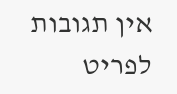אין תגובות לפריט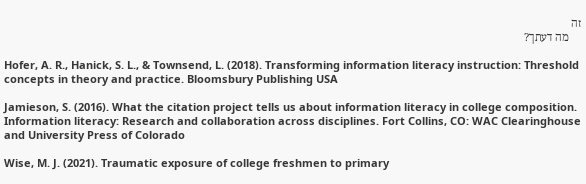זה
    מה דעתך?

Hofer, A. R., Hanick, S. L., & Townsend, L. (2018). Transforming information literacy instruction: Threshold concepts in theory and practice. Bloomsbury Publishing USA

Jamieson, S. (2016). What the citation project tells us about information literacy in college composition. Information literacy: Research and collaboration across disciplines. Fort Collins, CO: WAC Clearinghouse and University Press of Colorado

Wise, M. J. (2021). Traumatic exposure of college freshmen to primary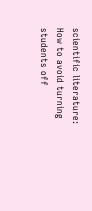scientific literature: How to avoid turning students off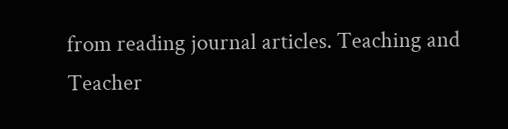from reading journal articles. Teaching and Teacher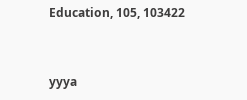Education, 105, 103422



yyya